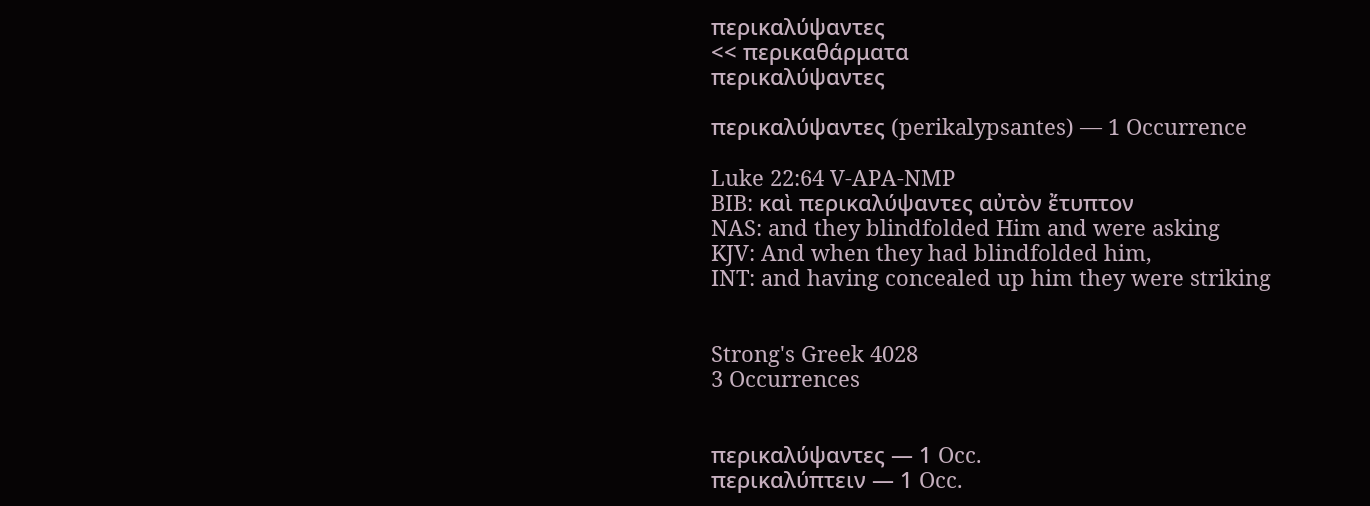περικαλύψαντες
<< περικαθάρματα
περικαλύψαντες

περικαλύψαντες (perikalypsantes) — 1 Occurrence

Luke 22:64 V-APA-NMP
BIB: καὶ περικαλύψαντες αὐτὸν ἔτυπτον
NAS: and they blindfolded Him and were asking
KJV: And when they had blindfolded him,
INT: and having concealed up him they were striking


Strong's Greek 4028
3 Occurrences


περικαλύψαντες — 1 Occ.
περικαλύπτειν — 1 Occ.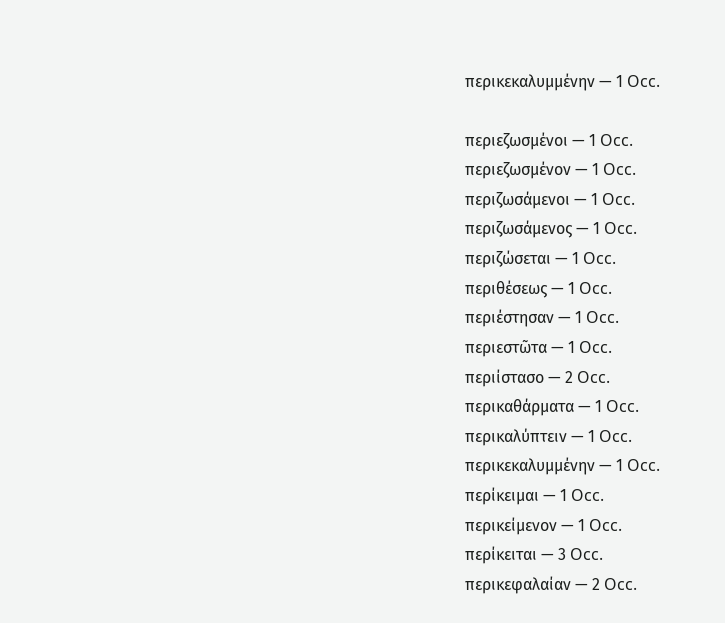περικεκαλυμμένην — 1 Occ.

περιεζωσμένοι — 1 Occ.
περιεζωσμένον — 1 Occ.
περιζωσάμενοι — 1 Occ.
περιζωσάμενος — 1 Occ.
περιζώσεται — 1 Occ.
περιθέσεως — 1 Occ.
περιέστησαν — 1 Occ.
περιεστῶτα — 1 Occ.
περιίστασο — 2 Occ.
περικαθάρματα — 1 Occ.
περικαλύπτειν — 1 Occ.
περικεκαλυμμένην — 1 Occ.
περίκειμαι — 1 Occ.
περικείμενον — 1 Occ.
περίκειται — 3 Occ.
περικεφαλαίαν — 2 Occ.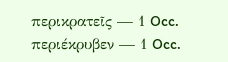περικρατεῖς — 1 Occ.
περιέκρυβεν — 1 Occ.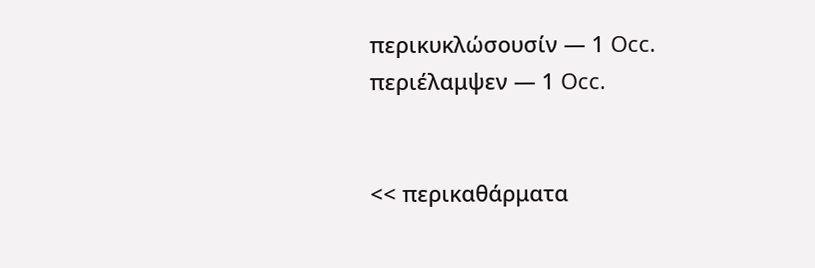περικυκλώσουσίν — 1 Occ.
περιέλαμψεν — 1 Occ.


<< περικαθάρματα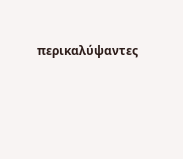περικαλύψαντες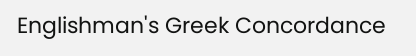Englishman's Greek Concordance